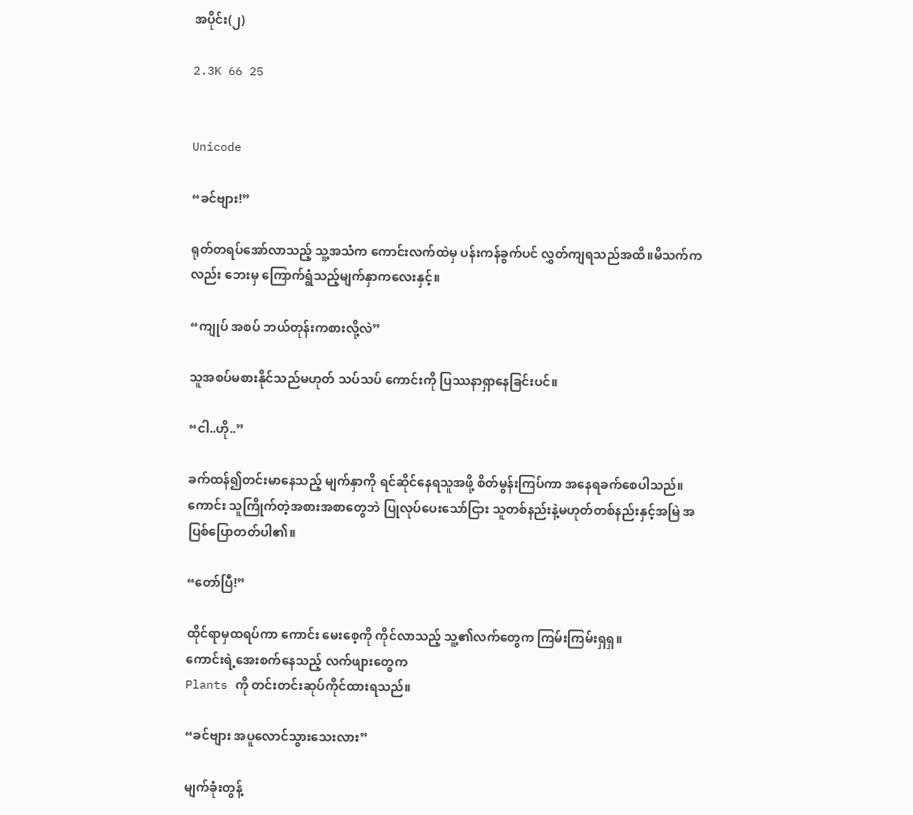အပိုင်း(၂)

2.3K 66 25


Unicode

“ခင်ဗျား!”

ရုတ်တရပ်အော်လာသည့် သူ့အသံက ကောင်းလက်ထဲမှ ပန်းကန်ခွက်ပင် လွှတ်ကျရသည်အထိ။မိသက်ကလည်း ဘေးမှ ကြောက်ရွံသည့်မျက်နှာကလေးနှင့်။

“ကျုပ် အစပ် ဘယ်တုန်းကစားလို့လဲ”

သူအစပ်မစားနိုင်သည်မဟုတ် သပ်သပ် ကောင်းကို ပြဿနာရှာနေခြင်းပင်။

“ငါ..ဟို..”

ခက်ထန်၍တင်းမာနေသည့် မျက်နှာကို ရင်ဆိုင်နေရသူအဖို့ စိတ်မွန်းကြပ်ကာ အနေရခက်စေပါသည်။ကောင်း သူကြိုက်တဲ့အစားအစာတွေဘဲ ပြုလုပ်ပေးသော်ငြား သူတစ်နည်းနဲ့မဟုတ်တစ်နည်းနှင့်အမြဲ အပြစ်ပြောတတ်ပါ၏။

“တော်ပြီ!”

ထိုင်ရာမှထရပ်ကာ ကောင်း‌ မေးစေ့ကို ကိုင်လာသည့် သူ့၏လက်တွေက ကြမ်းကြမ်းရှရှ။
ကောင်းရဲ့အေးစက်နေသည့် လက်ဖျားတွေက
Plants ကို တင်းတင်းဆုပ်ကိုင်ထားရသည်။

“ခင်ဗျား အပူလောင်သွားသေးလား”

မျက်ခုံးတွန့်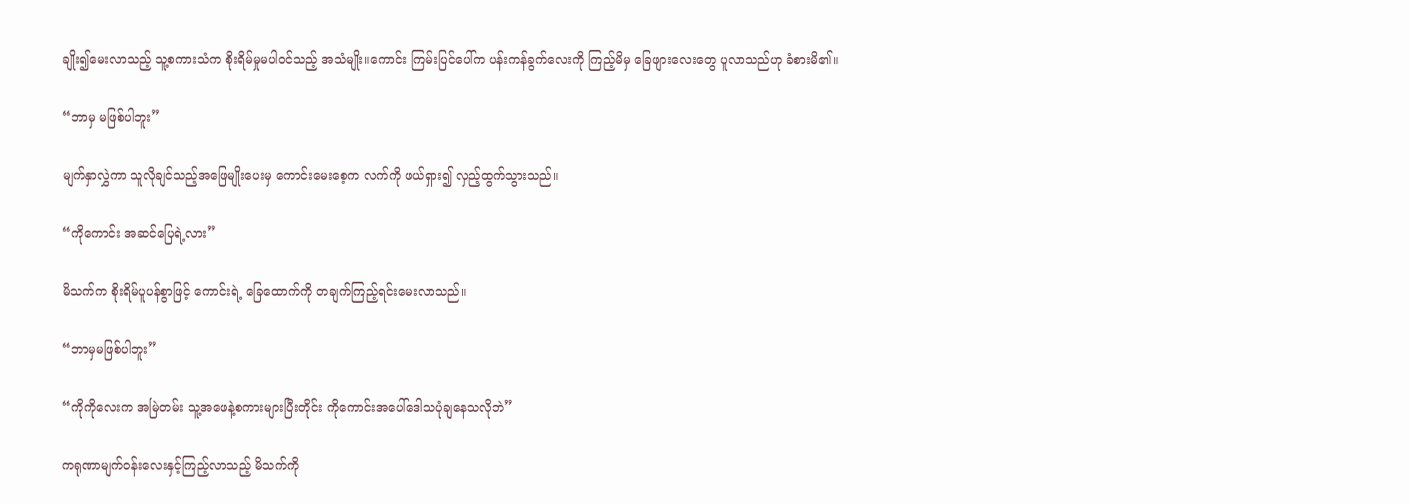ချိုး၍မေးလာသည့် သူ့စကားသံက စိုးရိမ်မှုမပါဝင်သည့် အသံမျိုး။ကောင်း ကြမ်းပြင်ပေါ်က ပန်းကန်ခွက်လေးကို ကြည့်မိမှ ခြေဖျားလေးတွေ ပူလာသည်ဟု ခံစားမိ၏။

“ဘာမှ မဖြစ်ပါဘူး”

မျက်နှာလွှဲကာ ‌သူလိုချင်သည့်အဖြေမျိုးပေးမှ ကောင်းမေးစေ့က လက်ကို ဖယ်ရှား၍ လှည့်ထွက်သွားသည်။

“ကိုကောင်း အဆင်ပြေရဲ့လား”

မိသက်က စိုးရိမ်ပူပန်စွာဖြင့် ကောင်းရဲ့ ခြေထောက်ကို တချက်ကြည့်ရင်းမေးလာသည်။

“ဘာမှမဖြစ်ပါဘူး”

“ကိုကိုလေးက အမြဲတမ်း သူ့အဖေနဲ့စကားများပြီးတိုင်း ကိုကောင်းအပေါ်ဒေါသပုံချနေသလိုဘဲ”

ကရုဏာမျက်ဝန်းလေးနှင့်ကြည့်လာသည့် မိသက်ကို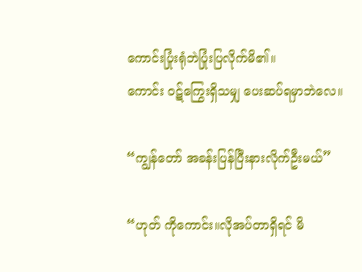ကောင်းပြုံးရုံဘဲပြုံးပြလိုက်မိ၏။
ကောင်း ဝဋ်ကြွေးရှိသမျှ ပေးဆပ်ရမှာဘဲလေ။

“ကျွန်တော် အခန်းပြန်ပြီးနားလိုက်ဦးမယ်”

“ဟုတ် ကိုကောင်း။လိုအပ်တာရှိရင် မိ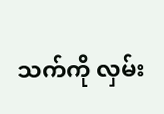သက်ကို လှမ်း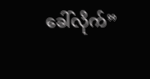ခေါ်လိုက်”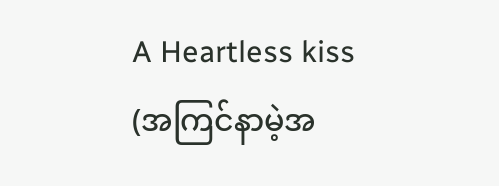A Heartless kiss (အကြင်နာမဲ့အ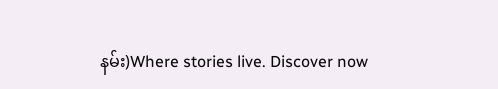နမ်း)Where stories live. Discover now